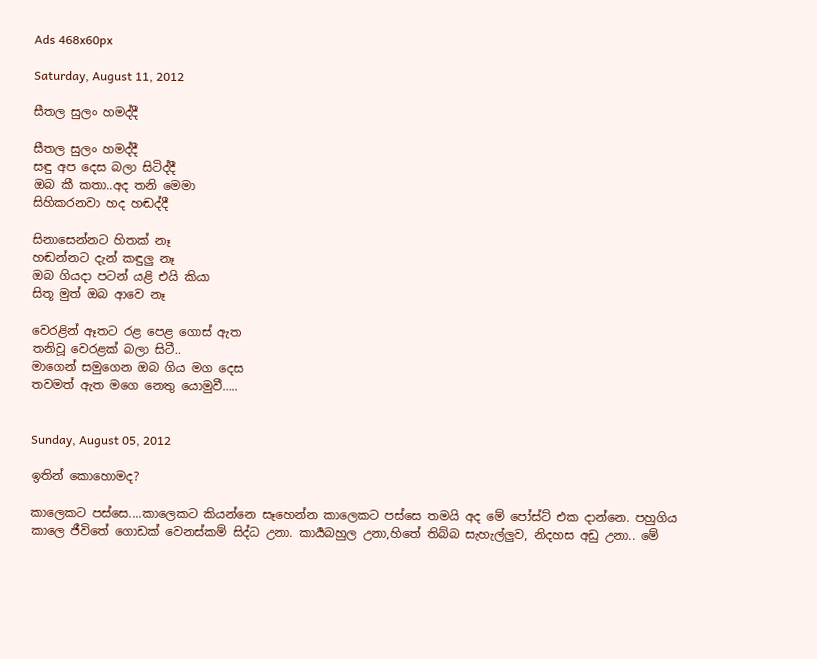Ads 468x60px

Saturday, August 11, 2012

සීතල සුලං හමද්දී

සීතල සුලං හමද්දී
සඳු අප දෙස බලා සිටිද්දී
ඔබ කී කතා..අද තනි මෙමා
සිහිකරනවා හද හඬද්දී

සිනාසෙන්නට හිතක් නෑ
හඬන්නට දැන් කඳුලු නෑ
ඔබ ගියදා පටන් යළි එයි කියා
සිතූ මුත් ඔබ ආවෙ නෑ

වෙරළින් ඈතට රළ පෙළ ගොස් ඇත
තනිවූ වෙරළක් බලා සිටී..
මාගෙන් සමුගෙන ඔබ ගිය මග දෙස
තවමත් ඇත මගෙ නෙතු යොමුවී…..


Sunday, August 05, 2012

ඉතින් කොහොමද?

කාලෙකට පස්සෙ....කාලෙකට කියන්නෙ සෑහෙන්න කාලෙකට පස්සෙ තමයි අද මේ පෝස්ට් එක දාන්නෙ. පහුගිය කාලෙ ජීවිතේ ගොඩක් වෙනස්කම් සිද්ධ උනා. කාර්‍යබහුල උනා,හිතේ තිබ්බ සැහැල්ලුව, නිදහස අඩු උනා.. මේ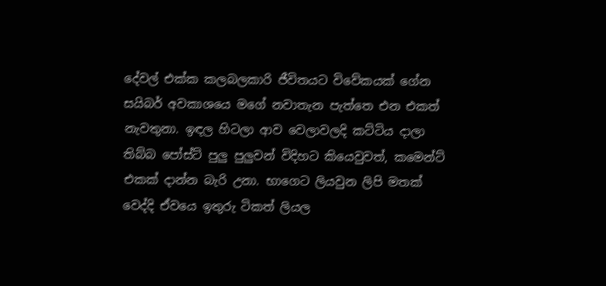දේවල් එක්ක කලබලකාරි ජීවිතයට විවේකයක් ගේන සයිබර් අවකාශයෙ මගේ නවාතැන පැත්තෙ එන එකත් නැවතුනා. ඉඳල හිටලා ආව වෙලාවලදි කට්ටිය දාලා තිබ්බ පෝස්ට් පුලු පුලුවන් විදිහට කියෙවුවත්, කමෙන්ට් එකක් දාන්න බැරි උනා. භාගෙට ලියවුන ලිපි මතක් වෙද්දි ඒවයෙ ඉතුරු ටිකත් ලියල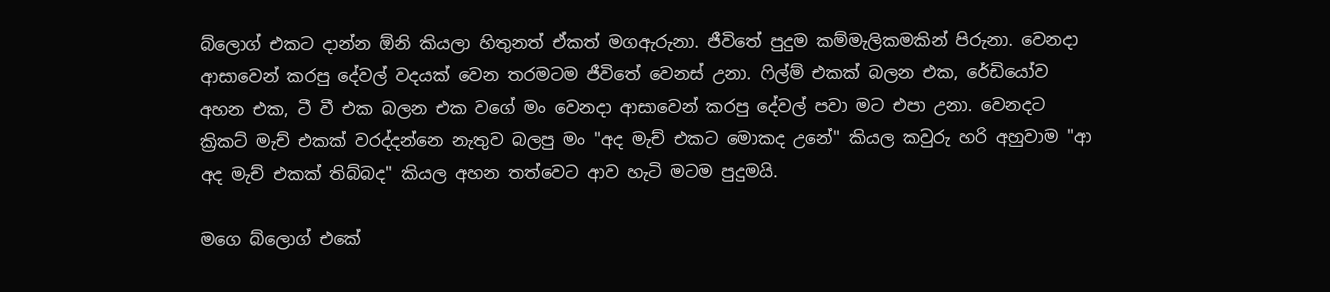බ්ලොග් එකට දාන්න ඕනි කියලා හිතුනත් ඒකත් මගඇරුනා. ජීවිතේ පුදුම කම්මැලිකමකින් පිරුනා. වෙනදා ආසාවෙන් කරපු දේවල් වදයක් වෙන තරමටම ජීවිතේ වෙනස් උනා. ෆිල්ම් එකක් බලන එක, රේඩියෝව අහන එක, ටී වී එක බලන එක වගේ මං වෙනදා ආසාවෙන් කරපු දේවල් පවා මට එපා උනා. වෙනදට ක්‍රිකට් මැච් එකක් වරද්දන්නෙ නැතුව බලපු මං "අද මැච් එකට මොකද උනේ" කියල කවුරු හරි අහුවාම "ආ අද මැච් එකක් තිබ්බද" කියල අහන තත්වෙට ආව හැටි මටම පුදුමයි.

මගෙ බ්ලොග් එකේ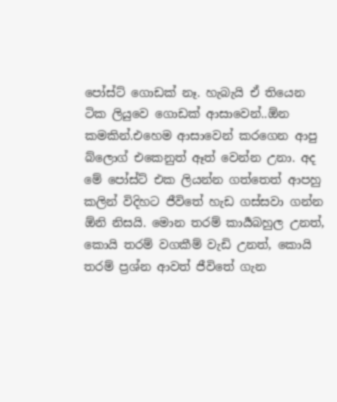පෝස්ට් ගොඩක් නෑ. හැබැයි ඒ තියෙන ටික ලියුවෙ ගොඩක් ආසාවෙන්..ඕන කමකින්.එහෙම ආසාවෙන් කරගෙන ආපු බ්ලොග් එකෙනුත් ඈත් වෙන්න උනා. අද මේ පෝස්ට් එක ලියන්න ගත්තෙත් ආපහු කලින් විදිහට ජීවිතේ හැඩ ගස්සවා ගන්න ඕනි නිසයි. මොන තරම් කාර්‍යබහුල උනත්, කොයි තරම් වගකීම් වැඩි උනත්, කොයි තරම් ප්‍රශ්න ආවත් ජීවිතේ ගැන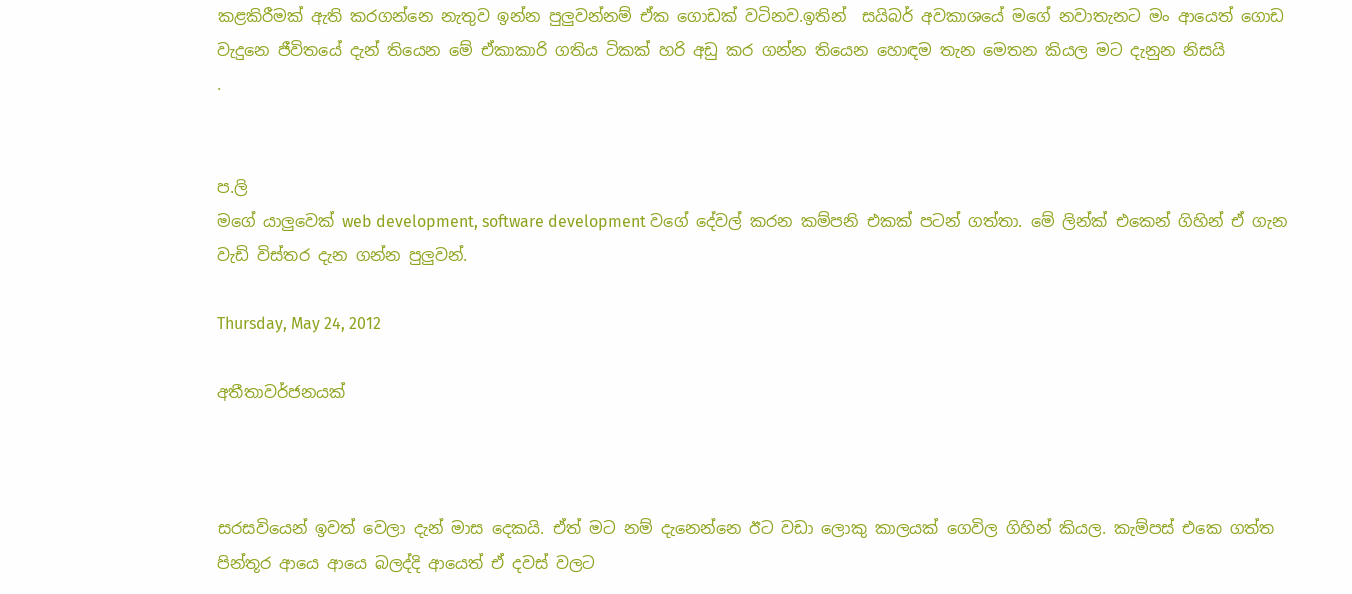කළකිරීමක් ඇති කරගන්නෙ නැතුව ඉන්න පුලුවන්නම් ඒක ගොඩක් වටිනව.ඉතින්  සයිබර් අවකාශයේ මගේ නවාතැනට මං ආයෙත් ගොඩ වැදුනෙ ජීවිතයේ දැන් තියෙන මේ ඒකාකාරි ගතිය ටිකක් හරි අඩු කර ගන්න තියෙන හොඳම තැන මෙතන කියල මට දැනුන නිසයි
.


ප.ලි
මගේ යාලුවෙක් web development, software development වගේ දේවල් කරන කම්පනි එකක් පටන් ගත්තා. මේ ලින්ක් එකෙන් ගිහින් ඒ ගැන වැඩි විස්තර දැන ගන්න පුලුවන්.

Thursday, May 24, 2012

අතීතාවර්ජනයක්



සරසවියෙන් ඉවත් වෙලා දැන් මාස දෙකයි. ඒත් මට නම් දැනෙන්නෙ ඊට වඩා ලොකු කාලයක් ගෙවිල ගිහින් කියල. කැම්පස් එකෙ ගත්ත පින්තූර ආයෙ ආයෙ බලද්දි ආයෙත් ඒ දවස් වලට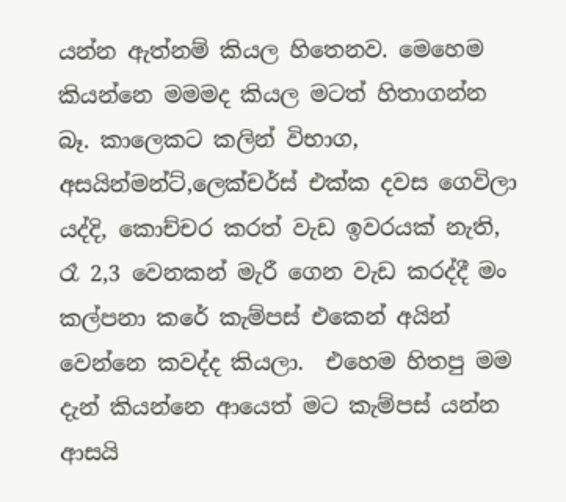යන්න ඇත්නම් කියල හිතෙනව. මෙහෙම කියන්නෙ මමමද කියල මටත් හිතාගන්න බෑ. කාලෙකට කලින් විභාග, අසයින්මන්ට්,ලෙක්චර්ස් එක්ක දවස ගෙවිලා යද්දි, කොච්චර කරත් වැඩ ඉවරයක් නැති, රෑ 2,3 වෙනකන් මැරී ගෙන වැඩ කරද්දී මං කල්පනා කරේ කැම්පස් එකෙන් අයින් වෙන්නෙ කවද්ද කියලා.  එහෙම හිතපු මම දැන් කියන්නෙ ආයෙත් මට කැම්පස් යන්න ආසයි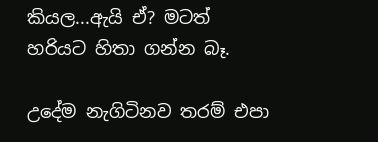කියල...ඇයි ඒ? මටත් හරියට හිතා ගන්න බෑ.

උදේම නැගිටිනව තරම් එපා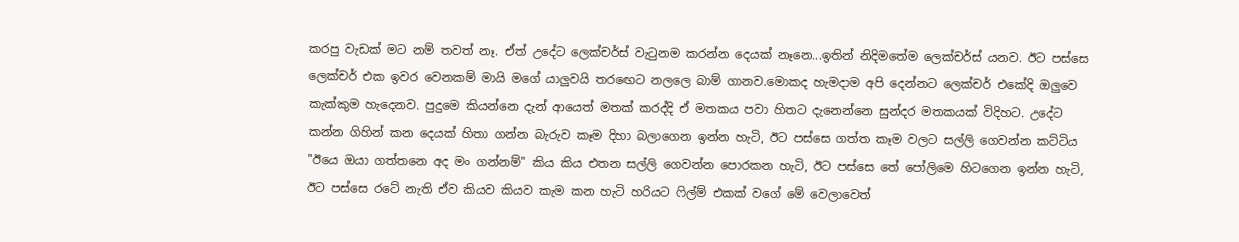කරපු වැඩක් මට නම් තවත් නෑ. ඒත් උදේට ලෙක්චර්ස් වැටුනම කරන්න දෙයක් නෑනෙ...ඉතින් නිදිමතේම ලෙක්චර්ස් යනව. ඊට පස්සෙ ලෙක්චර් එක ඉවර වෙනකම් මායි මගේ යාලුවයි තරඟෙට නලලෙ බාම් ගානව.මොකද හැමදාම අපි දෙන්නට ලෙක්චර් එකේදි ඔලුවෙ කැක්කුම හැදෙනව. පුදුමෙ කියන්නෙ දැන් ආයෙත් මතක් කරද්දි ඒ මතකය පවා හිතට දැනෙන්නෙ සුන්දර මතකයක් විදිහට. උදේට කන්න ගිහින් කන දෙයක් හිතා ගන්න බැරුව කෑම දිහා බලාගෙන ඉන්න හැටි, ඊට පස්සෙ ගත්ත කෑම වලට සල්ලි ගෙවන්න කට්ටිය "ඊයෙ ඔයා ගත්තනෙ අද මං ගන්නම්" කිය කිය එතන සල්ලි ගෙවන්න පොරකන හැටි, ඊට පස්සෙ තේ පෝලිමෙ හිටගෙන ඉන්න හැටි, ඊට පස්සෙ රටේ නැති ඒව කියව කියව කැම කන හැටි හරියට ෆිල්ම් එකක් වගේ මේ වෙලාවෙත්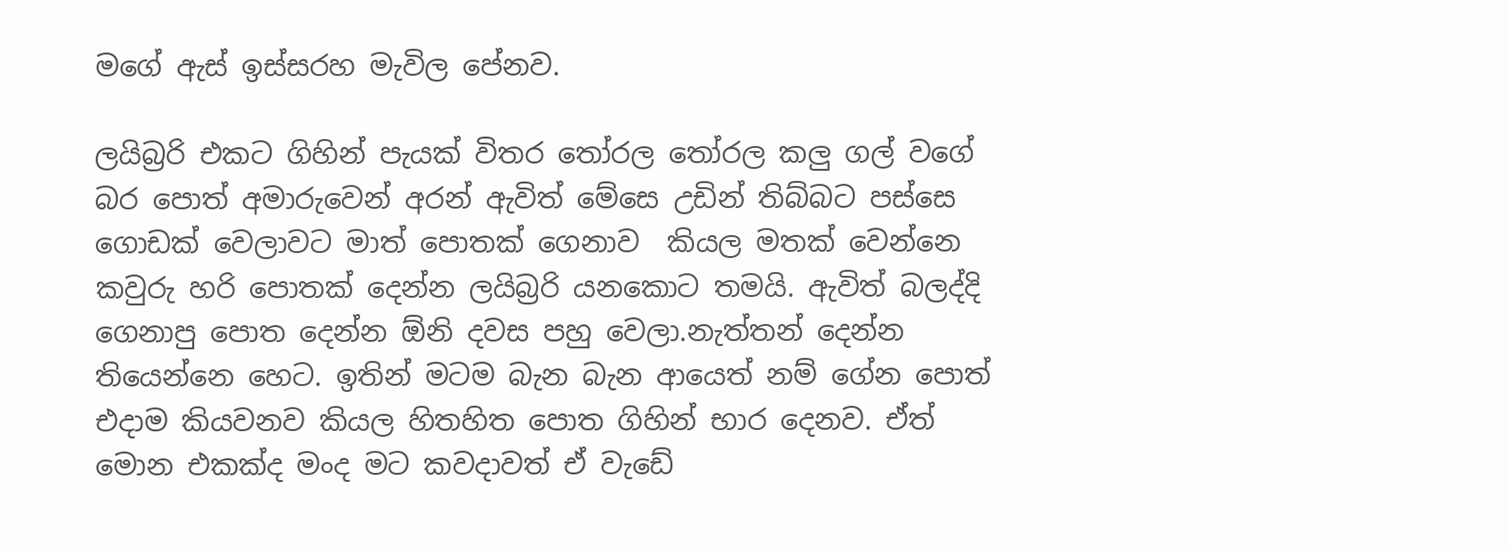මගේ ඇස් ඉස්සරහ මැවිල පේනව.

ලයිබ්‍රරි එකට ගිහින් පැයක් විතර තෝරල තෝරල කලු ගල් වගේ බර පොත් අමාරුවෙන් අරන් ඇවිත් මේසෙ උඩින් තිබ්බට පස්සෙ ගොඩක් වෙලාවට මාත් පොතක් ගෙනාව  කියල මතක් වෙන්නෙ කවුරු හරි පොතක් දෙන්න ලයිබ්‍රරි යනකොට තමයි. ඇවිත් බලද්දි ගෙනාපු පොත දෙන්න ඕනි දවස පහු වෙලා.නැත්තන් දෙන්න තියෙන්නෙ හෙට. ඉතින් මටම බැන බැන ආයෙත් නම් ගේන පොත් එදාම කියවනව කියල හිතහිත පොත ගිහින් භාර දෙනව. ඒත් මොන එකක්ද මංද මට කවදාවත් ඒ වැඩේ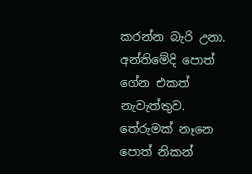කරන්න බැරි උනා. අන්තිමේදි පොත් ගේන එකත් නැවැත්තුව. තේරුමක් නෑනෙ පොත් නිකන්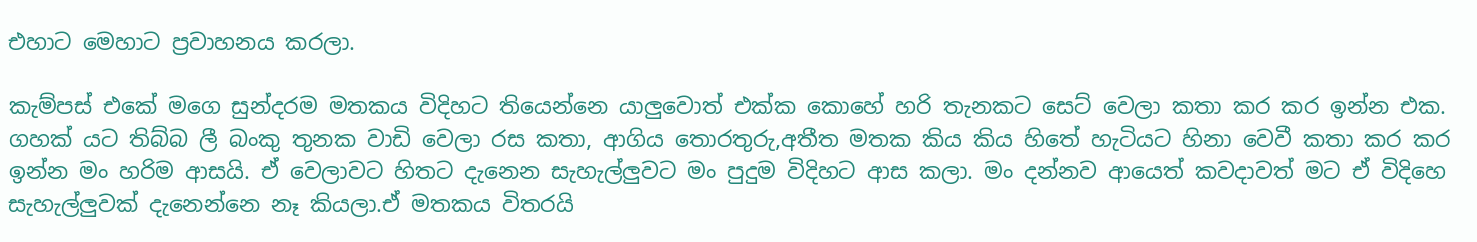එහාට මෙහාට ප්‍රවාහනය කරලා.

කැම්පස් එකේ මගෙ සුන්දරම මතකය විදිහට තියෙන්නෙ යාලුවොත් එක්ක කොහේ හරි තැනකට සෙට් වෙලා කතා කර කර ඉන්න එක. ගහක් යට තිබ්බ ලී බංකු තුනක වාඩි වෙලා රස කතා, ආගිය තොරතුරු,අතීත මතක කිය කිය හිතේ හැටියට හිනා වෙවී කතා කර කර ඉන්න මං හරිම ආසයි. ඒ වෙලාවට හිතට දැනෙන සැහැල්ලුවට මං පුදුම විදිහට ආස කලා. මං දන්නව ආයෙත් කවදාවත් මට ඒ විදිහෙ සැහැල්ලුවක් දැනෙන්නෙ නෑ කියලා.ඒ මතකය විතරයි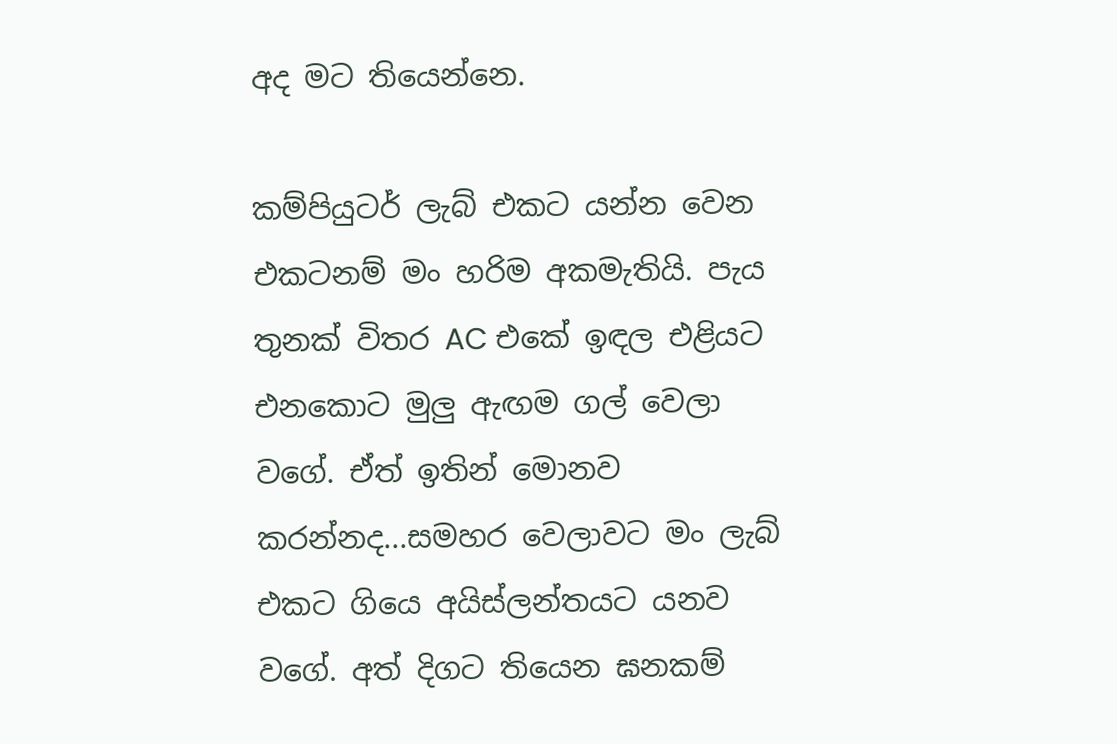අද මට තියෙන්නෙ.

කම්පියුටර් ලැබ් එකට යන්න වෙන එකටනම් මං හරිම අකමැතියි. පැය තුනක් විතර AC එකේ ඉඳල එළියට එනකොට මුලු ඇඟම ගල් වෙලා වගේ. ඒත් ඉතින් මොනව කරන්නද...සමහර වෙලාවට මං ලැබ් එකට ගියෙ අයිස්ලන්තයට යනව වගේ. අත් දිගට තියෙන ඝනකම්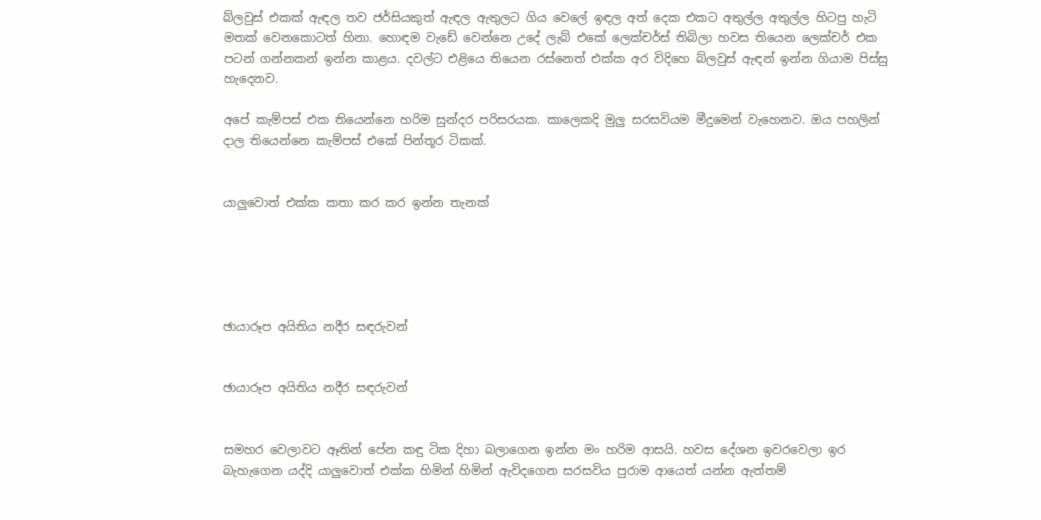බ්ලවුස් එකක් ඇඳල තව ජර්සියකුත් ඇඳල ඇතුලට ගිය වෙලේ ඉඳල අත් දෙක එකට අතුල්ල අතුල්ල හිටපු හැටි මතක් වෙනකොටත් හිනා. හොඳම වැඩේ වෙන්නෙ උදේ ලැබ් එකේ ලෙක්චර්ස් තිබිලා හවස තියෙන ලෙක්චර් එක පටන් ගන්නකන් ඉන්න කාළය. දවල්ට එළියෙ තියෙන රස්නෙත් එක්ක අර විදිහෙ බ්ලවුස් ඇඳන් ඉන්න ගියාම පිස්සු හැදෙනව.

අපේ කැම්පස් එක තියෙන්නෙ හරිම සුන්දර පරිසරයක. කාලෙකදි මුලු සරසවියම මීදුමෙන් වැහෙනව. ඔය පහලින් දාල තියෙන්නෙ කැම්පස් එකේ පින්තූර ටිකක්.


යාලුවොත් එක්ක කතා කර කර ඉන්න තැනක්





ඡායාරූප අයිතිය නදීර සඳරුවන්


ඡායාරූප අයිතිය නදීර සඳරුවන්


සමහර වෙලාවට ඈතින් පේන කඳු ටික දිහා බලාගෙන ඉන්න මං හරිම ආසයි. හවස දේශන ඉවරවෙලා ඉර බැහැගෙන යද්දි යාලුවොත් එක්ක හිමින් හිමින් ඇවිදගෙන සරසවිය පුරාම ආයෙත් යන්න ඇත්තම්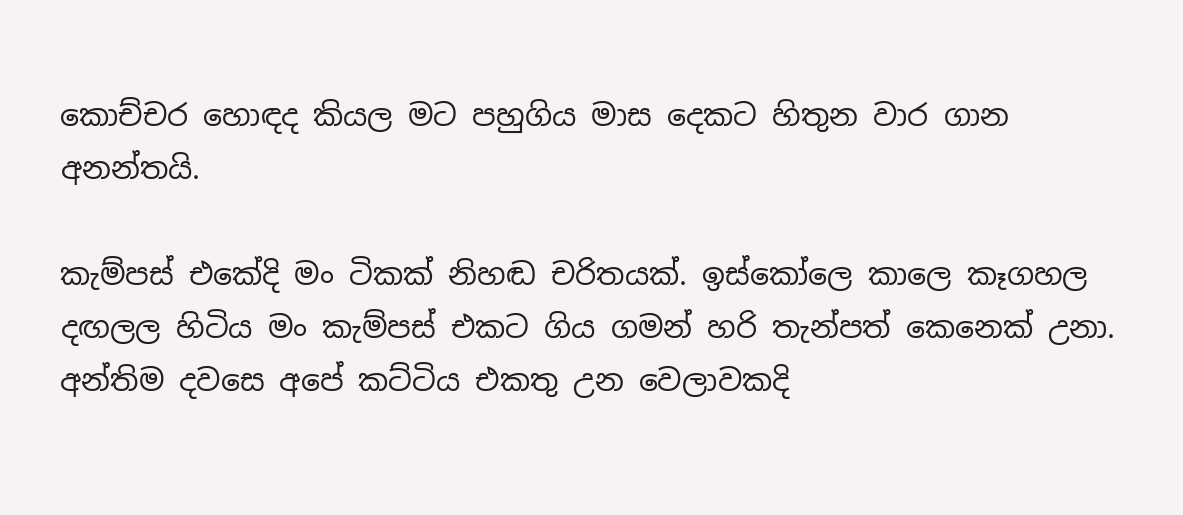කොච්චර හොඳද කියල මට පහුගිය මාස දෙකට හිතුන වාර ගාන අනන්තයි.

කැම්පස් එකේදි මං ටිකක් නිහඬ චරිතයක්. ඉස්කෝලෙ කාලෙ කෑගහල දඟලල හිටිය මං කැම්පස් එකට ගිය ගමන් හරි තැන්පත් කෙනෙක් උනා. අන්තිම දවසෙ අපේ කට්ටිය එකතු උන වෙලාවකදි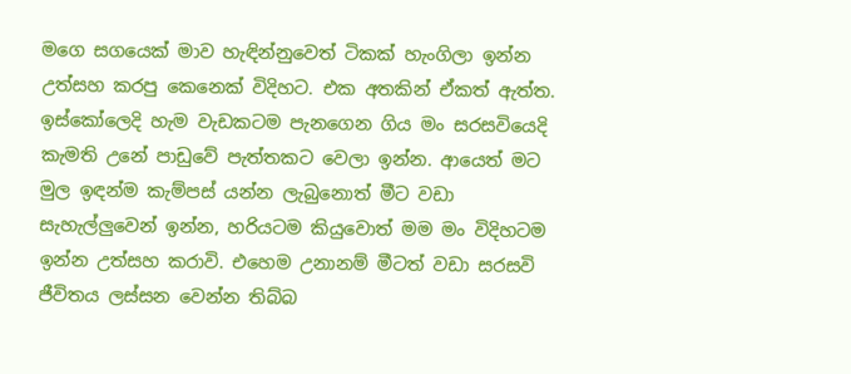මගෙ සගයෙක් මාව හැඳින්නුවෙත් ටිකක් හැංගිලා ඉන්න උත්සහ කරපු කෙනෙක් විදිහට. එක අතකින් ඒකත් ඇත්ත. ඉස්කෝලෙදි හැම වැඩකටම පැනගෙන ගිය මං සරසවියෙදි කැමති උනේ පාඩුවේ පැත්තකට වෙලා ඉන්න. ආයෙත් මට මුල ඉඳන්ම කැම්පස් යන්න ලැබුනොත් මීට වඩා සැහැල්ලුවෙන් ඉන්න, හරියටම කියුවොත් මම මං විදිහටම ඉන්න උත්සහ කරාවි. එහෙම උනානම් මීටත් වඩා සරසවි ජීවිතය ලස්සන වෙන්න තිබ්බ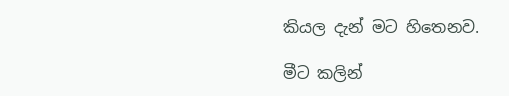කියල දැන් මට හිතෙනව.

මීට කලින්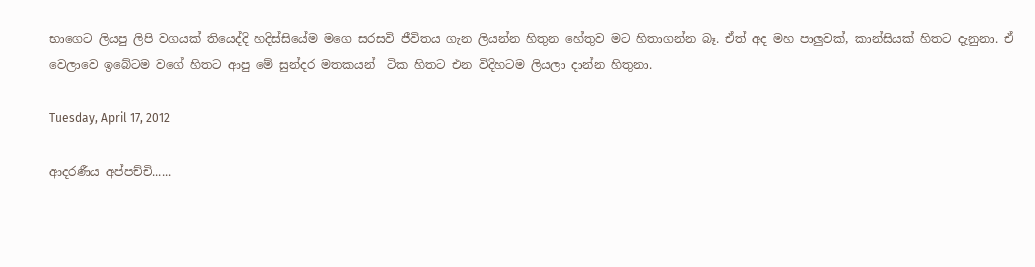භාගෙට ලියපු ලිපි වගයක් තියෙද්දි හදිස්සියේම මගෙ සරසවි ජීවිතය ගැන ලියන්න හිතුන හේතුව මට හිතාගන්න බෑ. ඒත් අද මහ පාලුවක්, කාන්සියක් හිතට දැනුනා. ඒ වෙලාවෙ ඉබේටම වගේ හිතට ආපු මේ සුන්දර මතකයන්  ටික හිතට එන විදිහටම ලියලා දාන්න හිතුනා.

Tuesday, April 17, 2012

ආදරණීය අප්පච්චි......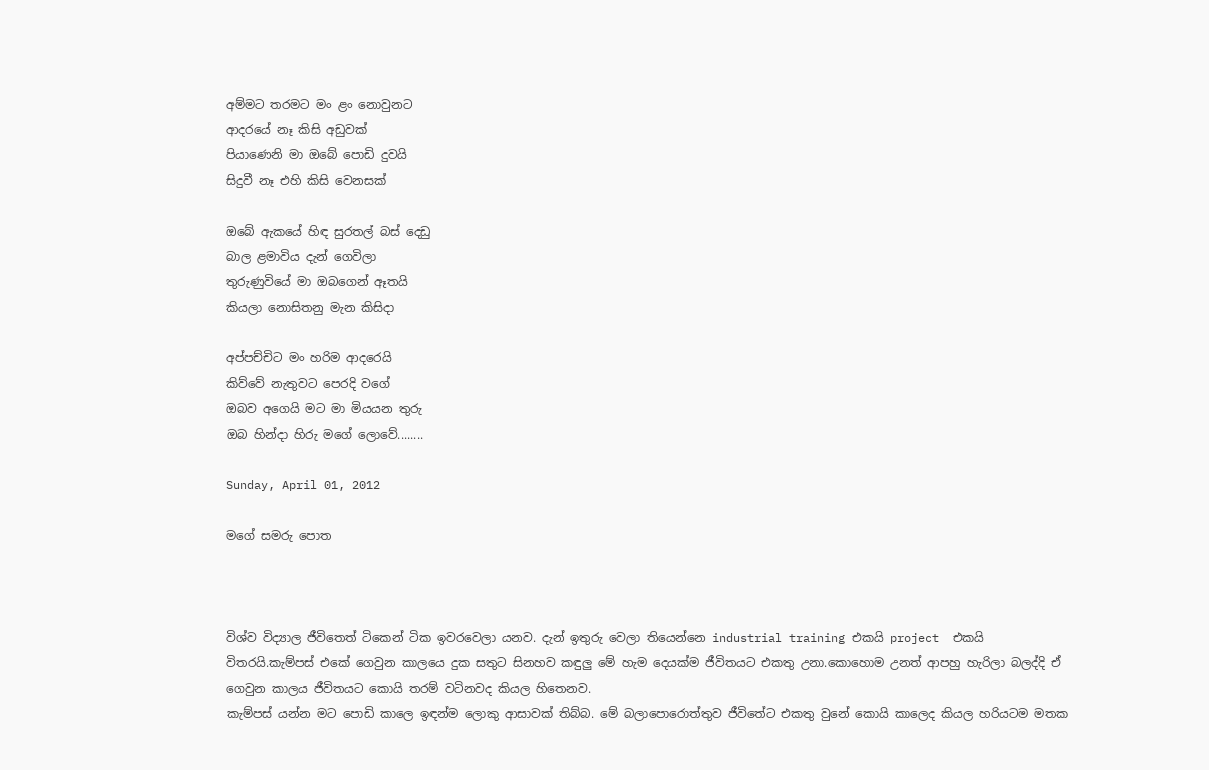අම්මට තරමට මං ළං නොවුනට
ආදරයේ නෑ කිසි අඩුවක්
පියාණෙනි මා ඔබේ පොඩි දුවයි
සිදුවී නෑ එහි කිසි වෙනසක්

ඔබේ ඇකයේ හිඳ සුරතල් බස් දෙඩු
බාල ළමාවිය දැන් ගෙවිලා
තුරුණුවියේ මා ඔබගෙන් ඈතයි
කියලා නොසිතනු මැන කිසිදා

අප්පච්චිට මං හරිම ආදරෙයි
කිව්වේ නැතුවට පෙරදි වගේ
ඔබව අගෙයි මට මා මියයන තුරු
ඔබ හින්දා හිරු මගේ ලොවේ........

Sunday, April 01, 2012

මගේ සමරු පොත



විශ්ව විද්‍යාල ජීවිතෙත් ටිකෙන් ටික ඉවරවෙලා යනව. දැන් ඉතුරු වෙලා තියෙන්නෙ industrial training එකයි project  එකයි විතරයි.කැම්පස් එකේ ගෙවුන කාලයෙ දුක සතුට සිනහව කඳුලු මේ හැම දෙයක්ම ජීවිතයට එකතු උනා.කොහොම උනත් ආපහු හැරිලා බලද්දි ඒ ගෙවුන කාලය ජීවිතයට කොයි තරම් වටිනවද කියල හිතෙනව.
කැම්පස් යන්න මට පොඩි කාලෙ ඉඳන්ම ලොකු ආසාවක් තිබ්බ. මේ බලාපොරොත්තුව ජීවිතේට එකතු වුනේ කොයි කාලෙද කියල හරියටම මතක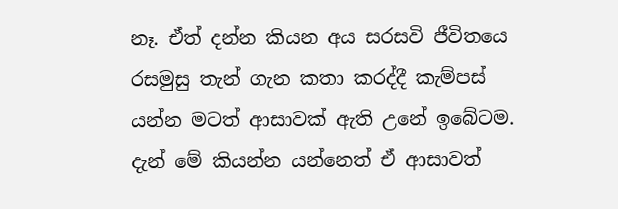නෑ. ඒත් දන්න කියන අය සරසවි ජීවිතයෙ රසමුසු තැන් ගැන කතා කරද්දී කැම්පස් යන්න මටත් ආසාවක් ඇති උනේ ඉබේටම. දැන් මේ කියන්න යන්නෙත් ඒ ආසාවත්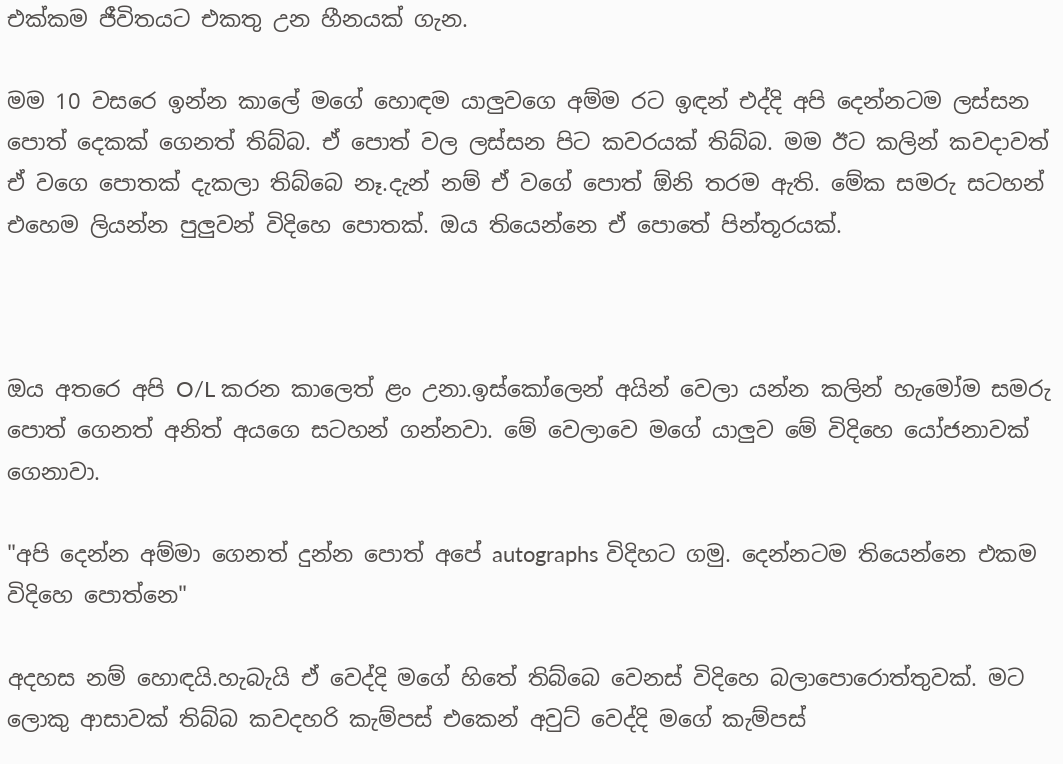එක්කම ජීවිතයට එකතු උන හීනයක් ගැන.

මම 10 වසරෙ ඉන්න කාලේ මගේ හොඳම යාලුවගෙ අම්ම රට ඉඳන් එද්දි අපි දෙන්නටම ලස්සන පොත් දෙකක් ගෙනත් තිබ්බ. ඒ පොත් වල ලස්සන පිට කවරයක් තිබ්බ. මම ඊට කලින් කවදාවත් ඒ වගෙ පොතක් දැකලා තිබ්බෙ නෑ.දැන් නම් ඒ වගේ පොත් ඕනි තරම ඇති. මේක සමරු සටහන් එහෙම ලියන්න පුලුවන් විදිහෙ පොතක්. ඔය තියෙන්නෙ ඒ පොතේ පින්තූරයක්.



ඔය අතරෙ අපි O/L කරන කාලෙත් ළං උනා.ඉස්කෝලෙන් අයින් වෙලා යන්න කලින් හැමෝම සමරු පොත් ගෙනත් අනිත් අයගෙ සටහන් ගන්නවා. මේ වෙලාවෙ මගේ යාලුව මේ විදිහෙ යෝජනාවක් ගෙනාවා.

"අපි දෙන්න අම්මා ගෙනත් දුන්න පොත් අපේ autographs විදිහට ගමු. දෙන්නටම තියෙන්නෙ එකම විදිහෙ පොත්නෙ"

අදහස නම් හොඳයි.හැබැයි ඒ වෙද්දි මගේ හිතේ තිබ්බෙ වෙනස් විදිහෙ බලාපොරොත්තුවක්. මට ලොකු ආසාවක් තිබ්බ කවදහරි කැම්පස් එකෙන් අවුට් වෙද්දි මගේ කැම්පස්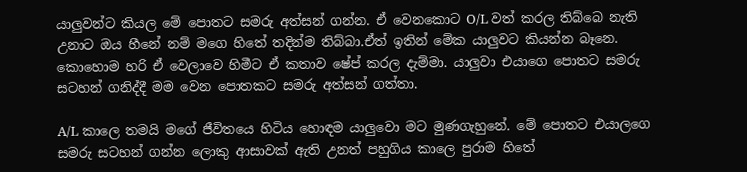යාලුවන්ට කියල මේ පොතට සමරු අත්සන් ගන්න. ඒ වෙනකොට O/L වත් කරල තිබ්බෙ නැති උනාට ඔය හීනේ නම් මගෙ හිතේ තදින්ම තිබ්බා.ඒත් ඉතින් මේක යාලුවට කියන්න බෑනෙ. කොහොම හරි ඒ වෙලාවෙ හිමීට ඒ කතාව ෂේප් කරල දැම්මා. යාලුවා එයාගෙ පොතට සමරු සටහන් ගනිද්දී මම වෙන පොතකට සමරු අත්සන් ගත්තා.

A/L කාලෙ තමයි මගේ ජීවිතයෙ හිටිය හොඳම යාලුවො මට මුණගැහුනේ. මේ පොතට එයාලගෙ සමරු සටහන් ගන්න ලොකු ආසාවක් ඇති උනත් පහුගිය කාලෙ පුරාම හිතේ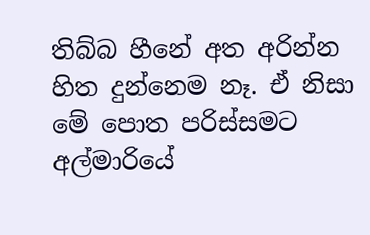තිබ්බ හීනේ අත අරින්න හිත දුන්නෙම නෑ. ඒ නිසා මේ පොත පරිස්සමට අල්මාරියේ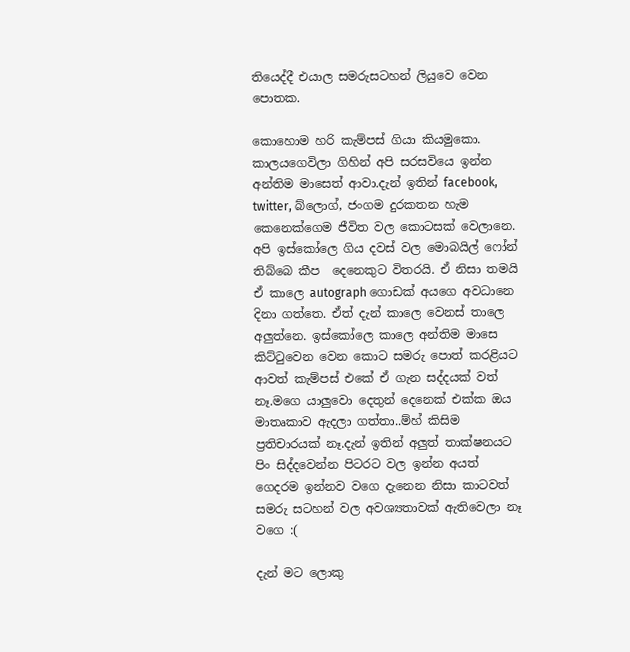තියෙද්දී එයාල සමරුසටහන් ලියුවෙ වෙන පොතක.

කොහොම හරි කැම්පස් ගියා කියමුකො. කාලයගෙවිලා ගිහින් අපි සරසවියෙ ඉන්න අන්තිම මාසෙත් ආවා.දැන් ඉතින් facebook, twitter, බ්ලොග්, ජංගම දුරකතන හැම කෙනෙක්ගෙම ජීවිත වල කොටසක් වෙලානෙ. අපි ඉස්කෝලෙ ගිය දවස් වල මොබයිල් ෆෝන් තිබ්බෙ කීප  දෙනෙකුට විතරයි. ඒ නිසා තමයි ඒ කාලෙ autograph ගොඩක් අයගෙ අවධානෙ දිනා ගත්තෙ. ඒත් දැන් කාලෙ වෙනස් තාලෙ අලුත්නෙ. ඉස්කෝලෙ කාලෙ අන්තිම මාසෙ කිට්ටුවෙන වෙන කොට සමරු පොත් කරළියට ආවත් කැම්පස් එකේ ඒ ගැන සද්දයක් වත් නෑ.මගෙ යාලුවො දෙතුන් දෙනෙක් එක්ක ඔය මාතෘකාව ඇදලා ගත්තා..ම්හ් කිසිම ප්‍රතිචාරයක් නෑ.දැන් ඉතින් අලුත් තාක්ෂනයට පිං සිද්දවෙන්න පිටරට වල ඉන්න අයත් ගෙදරම ඉන්නව වගෙ දැනෙන නිසා කාටවත් සමරු සටහන් වල අවශ්‍යතාවක් ඇතිවෙලා නෑ වගෙ :(

දැන් මට ලොකු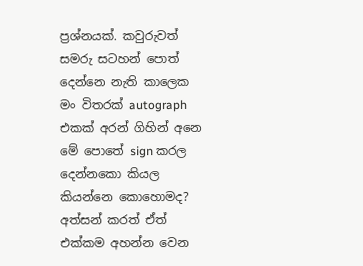ප්‍රශ්නයක්. කවුරුවත් සමරු සටහන් පොත් දෙන්නෙ නැති කාලෙක මං විතරක් autograph එකක් අරන් ගිහින් අනෙ මේ පොතේ sign කරල දෙන්නකො කියල කියන්නෙ කොහොමද? අත්සන් කරත් ඒත් එක්කම අහන්න වෙන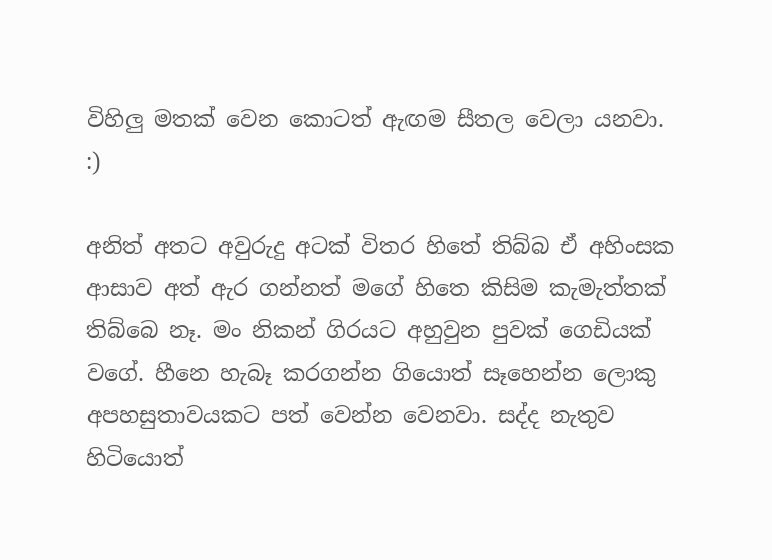විහිලු මතක් වෙන කොටත් ඇඟම සීතල වෙලා යනවා. :)

අනිත් අතට අවුරුදු අටක් විතර හිතේ තිබ්බ ඒ අහිංසක ආසාව අත් ඇර ගන්නත් මගේ හිතෙ කිසිම කැමැත්තක් තිබ්බෙ නෑ. මං නිකන් ගිරයට අහුවුන පුවක් ගෙඩියක් වගේ. හීනෙ හැබෑ කරගන්න ගියොත් සෑහෙන්න ලොකු අපහසුතාවයකට පත් වෙන්න වෙනවා. සද්ද නැතුව හිටියොත්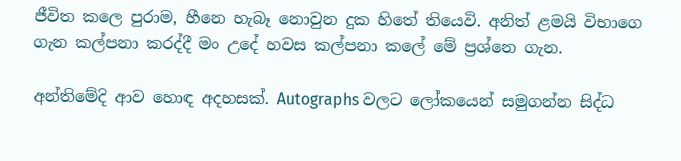ජීවිත කලෙ පුරාම, හීනෙ හැබෑ නොවුන දුක හිතේ තියෙවි. අනිත් ළමයි විභාගෙ ගැන කල්පනා කරද්දී මං උදේ හවස කල්පනා කලේ මේ ප්‍රශ්නෙ ගැන.

අන්තිමේදි ආව හොඳ අදහසක්. Autographs වලට ලෝකයෙන් සමුගන්න සිද්ධ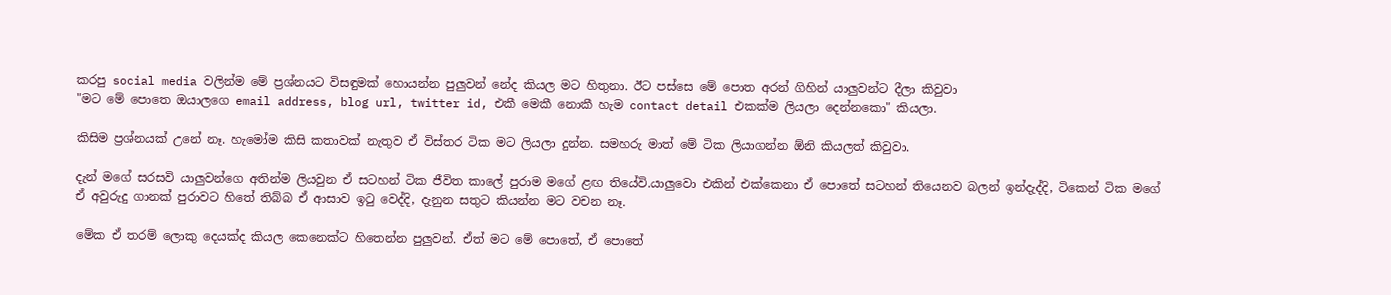කරපු social media වලින්ම මේ ප්‍රශ්නයට විසඳුමක් හොයන්න පුලුවන් නේද කියල මට හිතුනා. ඊට පස්සෙ මේ පොත අරන් ගිහින් යාලුවන්ට දීලා කිවුවා
"මට මේ පොතෙ ඔයාලගෙ email address, blog url, twitter id, එකී මෙකී නොකී හැම contact detail එකක්ම ලියලා දෙන්නකො" කියලා.

කිසිම ප්‍රශ්නයක් උනේ නෑ. හැමෝම කිසි කතාවක් නැතුව ඒ විස්තර ටික මට ලියලා දුන්න. සමහරු මාත් මේ ටික ලියාගන්න ඕනි කියලත් කිවුවා.

දැන් මගේ සරසවි යාලුවන්ගෙ අතින්ම ලියවුන ඒ සටහන් ටික ජීවිත කාලේ පුරාම මගේ ළඟ තියේවි.යාලුවො එකින් එක්කෙනා ඒ පොතේ සටහන් තියෙනව බලන් ඉන්දැද්දි, ටිකෙන් ටික මගේ ඒ අවුරුදු ගානක් පුරාවට හිතේ තිබ්බ ඒ ආසාව ඉටු වෙද්දි, දැනුන සතුට කියන්න මට වචන නෑ.

මේක ඒ තරම් ලොකු දෙයක්ද කියල කෙනෙක්ට හිතෙන්න පුලුවන්. ඒත් මට මේ පොතේ, ඒ පොතේ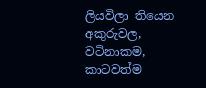ලියවිලා තියෙන අකුරුවල, වටිනාකම, කාටවත්ම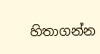හිතාගන්න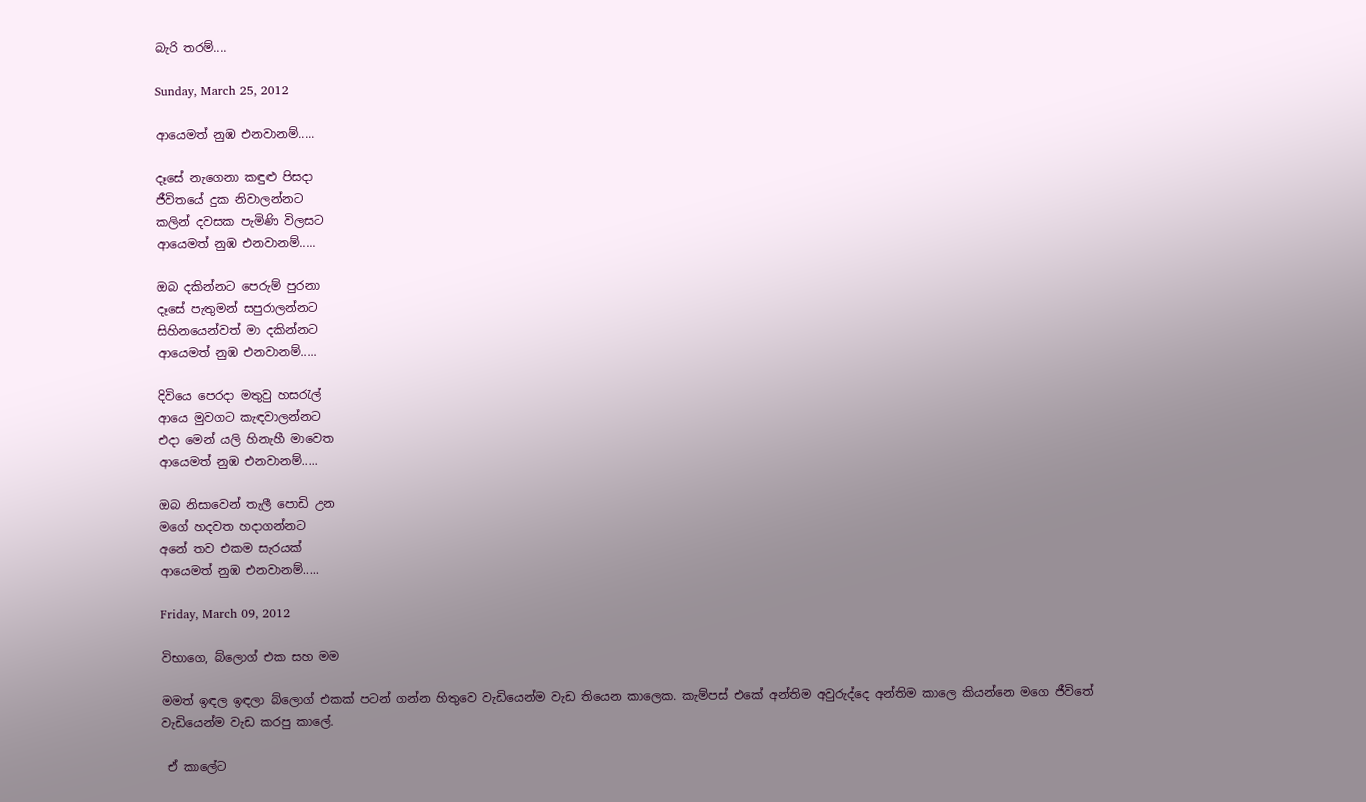බැරි තරම්....

Sunday, March 25, 2012

ආයෙමත් නුඹ එනවානම්.....

දෑසේ නැගෙනා කඳුළු පිසදා
ජීවිතයේ දුක නිවාලන්නට
කලින් දවසක පැමිණි විලසට
ආයෙමත් නුඹ එනවානම්.....

ඔබ දකින්නට පෙරුම් පුරනා
දෑසේ පැතුමන් සපුරාලන්නට
සිහිනයෙන්වත් මා දකින්නට
ආයෙමත් නුඹ එනවානම්.....

දිවියෙ පෙරදා මතුවු හසරැල්
ආයෙ මුවගට කැඳවාලන්නට
එදා මෙන් යලි හිනැහී මාවෙත
ආයෙමත් නුඹ එනවානම්.....

ඔබ නිසාවෙන් තැලී පොඩි උන
මගේ හදවත හදාගන්නට
අනේ තව එකම සැරයක්
ආයෙමත් නුඹ එනවානම්.....

Friday, March 09, 2012

විභාගෙ, බ්ලොග් එක සහ මම

මමත් ඉඳල ඉඳලා බ්ලොග් එකක් පටන් ගන්න හිතුවෙ වැඩියෙන්ම වැඩ තියෙන කාලෙක. කැම්පස් එකේ අන්තිම අවුරුද්දෙ අන්තිම කාලෙ කියන්නෙ මගෙ ජීවිතේ වැඩියෙන්ම වැඩ කරපු කාලේ.

 ඒ කාලේට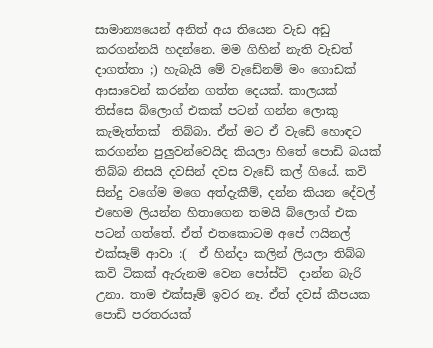සාමාන්‍යයෙන් අනිත් අය තියෙන වැඩ අඩු කරගන්නයි හදන්නෙ. මම ගිහින් නැති වැඩත් දාගත්තා ;) හැබැයි මේ වැඩේනම් මං ගොඩක් ආසාවෙන් කරන්න ගත්ත දෙයක්. කාලයක් තිස්සෙ බ්ලොග් එකක් පටන් ගන්න ලොකු කැමැත්තක්  තිබ්බා. ඒත් මට ඒ වැඩේ හොඳට කරගන්න පුලුවන්වෙයිද කියලා හිතේ පොඩි බයක් තිබ්බ නිසයි දවසින් දවස වැඩේ කල් ගියේ. කවි සින්දු වගේම මගෙ අත්දැකීම්, දන්න කියන දේවල් එහෙම ලියන්න හිතාගෙන තමයි බ්ලොග් එක පටන් ගත්තේ. ඒත් එතකොටම අපේ ෆයිනල් එක්සෑම් ආවා :(  ඒ හින්දා කලින් ලියලා තිබ්බ කවි ටිකක් ඇරුනම වෙන පෝස්ට්  දාන්න බැරි උනා. තාම එක්සෑම් ඉවර නෑ. ඒත් දවස් කීපයක පොඩි පරතරයක්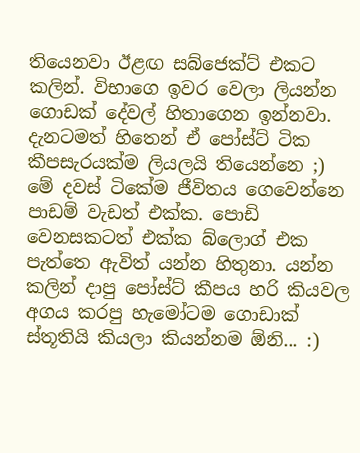තියෙනවා ඊළඟ සබ්ජෙක්ට් එකට කලින්. විභාගෙ ඉවර වෙලා ලියන්න ගොඩක් දේවල් හිතාගෙන ඉන්නවා. දැනටමත් හිතෙන් ඒ පෝස්ට් ටික කීපසැරයක්ම ලියලයි තියෙන්නෙ ;)
මේ දවස් ටිකේම ජීවිතය ගෙවෙන්නෙ පාඩම් වැඩත් එක්ක. පොඩි වෙනසකටත් එක්ක බ්ලොග් එක පැත්තෙ ඇවිත් යන්න හිතුනා. යන්න කලින් දාපු පෝස්ට් කීපය හරි කියවල අගය කරපු හැමෝටම ගොඩාක් ස්තූතියි කියලා කියන්නම ඕනි... :)